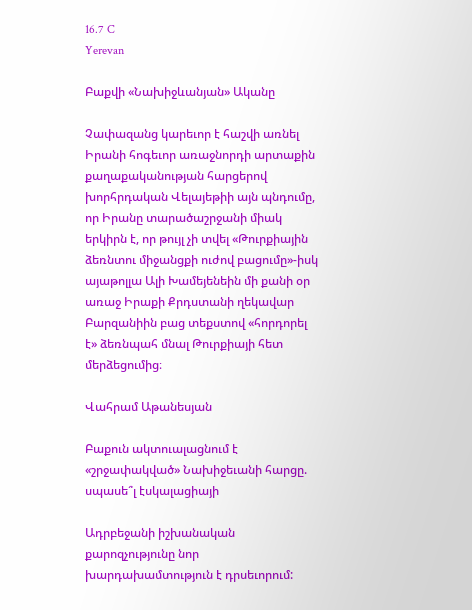16.7 C
Yerevan

Բաքվի «Նախիջևանյան» Ականը

Չափազանց կարեւոր է հաշվի առնել Իրանի հոգեւոր առաջնորդի արտաքին քաղաքականության հարցերով խորհրդական Վելայեթիի այն պնդումը, որ Իրանը տարածաշրջանի միակ երկիրն է, որ թույլ չի տվել «Թուրքիային ձեռնտու միջանցքի ուժով բացումը»-իսկ այաթոլլա Ալի Խամեյենեին մի քանի օր առաջ Իրաքի Քրդստանի ղեկավար Բարզանիին բաց տեքստով «հորդորել է» ձեռնպահ մնալ Թուրքիայի հետ մերձեցումից։

Վահրամ Աթանեսյան

Բաքուն ակտուալացնում է «շրջափակված» Նախիջեւանի հարցը. սպասե՞լ էսկալացիայի

Ադրբեջանի իշխանական քարոզչությունը նոր խարդախամտություն է դրսեւորում: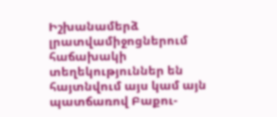Իշխանամերձ լրատվամիջոցներում հաճախակի տեղեկություններ են հայտնվում այս կամ այն պատճառով Բաքու-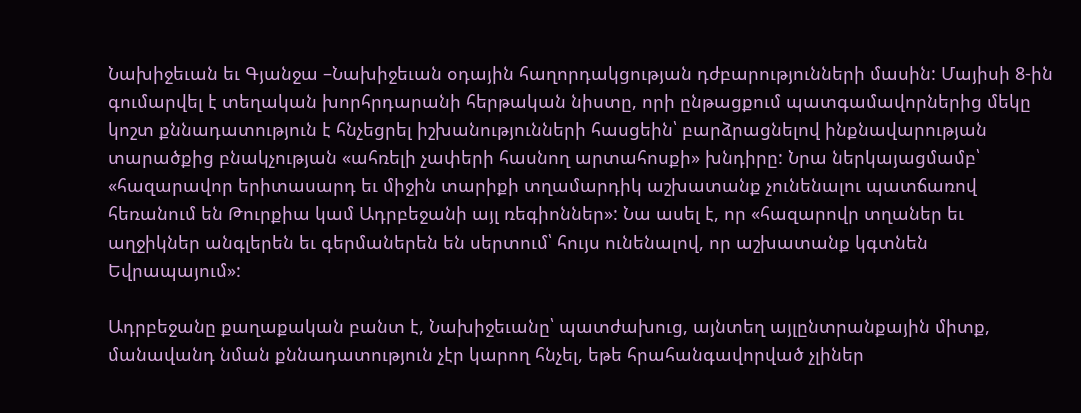Նախիջեւան եւ Գյանջա –Նախիջեւան օդային հաղորդակցության դժբարությունների մասին: Մայիսի 8‑ին գումարվել է տեղական խորհրդարանի հերթական նիստը, որի ընթացքում պատգամավորներից մեկը կոշտ քննադատություն է հնչեցրել իշխանությունների հասցեին՝ բարձրացնելով ինքնավարության տարածքից բնակչության «ահռելի չափերի հասնող արտահոսքի» խնդիրը: Նրա ներկայացմամբ՝ «հազարավոր երիտասարդ եւ միջին տարիքի տղամարդիկ աշխատանք չունենալու պատճառով հեռանում են Թուրքիա կամ Ադրբեջանի այլ ռեգիոններ»: Նա ասել է, որ «հազարովր տղաներ եւ աղջիկներ անգլերեն եւ գերմաներեն են սերտում՝ հույս ունենալով, որ աշխատանք կգտնեն Եվրապայում»:

Ադրբեջանը քաղաքական բանտ է, Նախիջեւանը՝ պատժախուց, այնտեղ այլընտրանքային միտք, մանավանդ նման քննադատություն չէր կարող հնչել, եթե հրահանգավորված չլիներ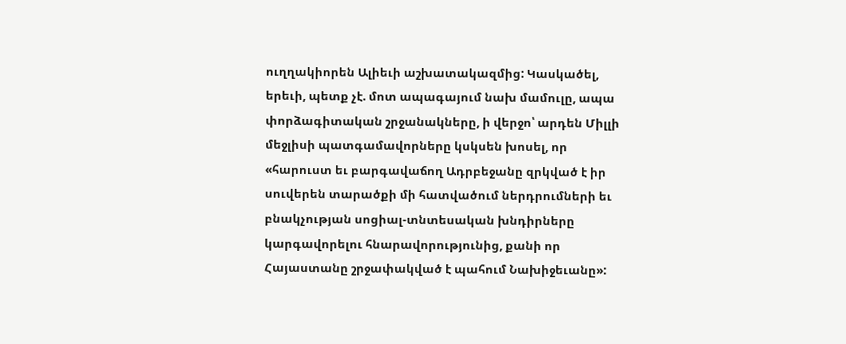ուղղակիորեն Ալիեւի աշխատակազմից: Կասկածել, երեւի, պետք չէ. մոտ ապագայում նախ մամուլը, ապա փորձագիտական շրջանակները, ի վերջո՝ արդեն Միլլի մեջլիսի պատգամավորները կսկսեն խոսել, որ «հարուստ եւ բարգավաճող Ադրբեջանը զրկված է իր սուվերեն տարածքի մի հատվածում ներդրումների եւ բնակչության սոցիալ-տնտեսական խնդիրները կարգավորելու հնարավորությունից, քանի որ Հայաստանը շրջափակված է պահում Նախիջեւանը»: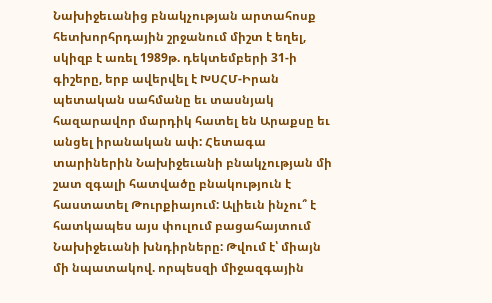Նախիջեւանից բնակչության արտահոսք հետխորհրդային շրջանում միշտ է եղել, սկիզբ է առել 1989թ. դեկտեմբերի 31‑ի գիշերը, երբ ավերվել է ԽՍՀՄ-Իրան պետական սահմանը եւ տասնյակ հազարավոր մարդիկ հատել են Արաքսը եւ անցել իրանական ափ: Հետագա տարիներին Նախիջեւանի բնակչության մի շատ զգալի հատվածը բնակություն է հաստատել Թուրքիայում: Ալիեւն ինչու՞ է հատկապես այս փուլում բացահայտում Նախիջեւանի խնդիրները: Թվում է՝ միայն մի նպատակով. որպեսզի միջազգային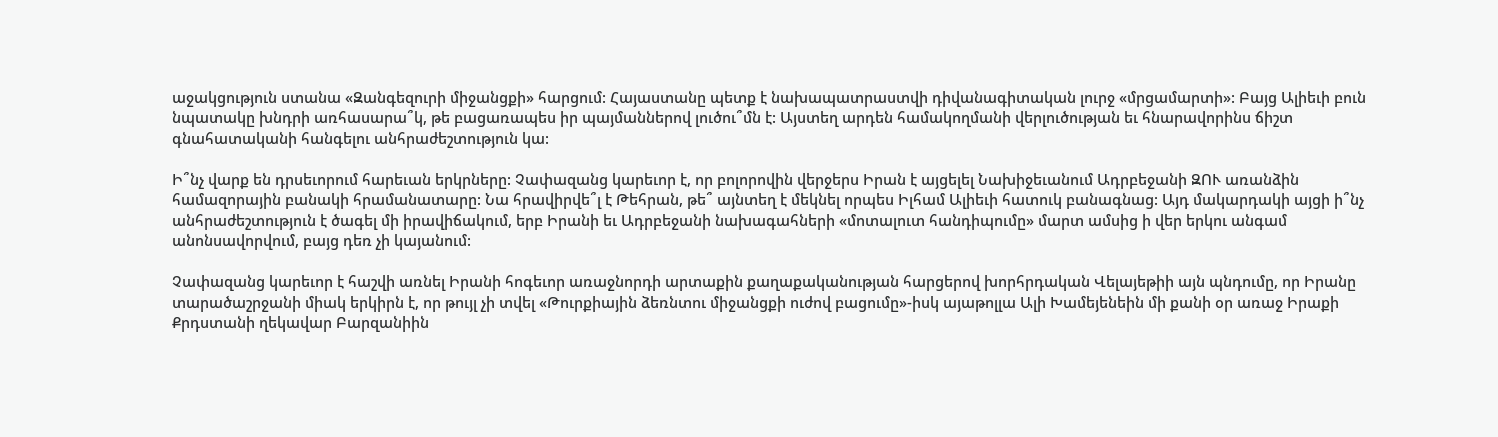աջակցություն ստանա «Զանգեզուրի միջանցքի» հարցում: Հայաստանը պետք է նախապատրաստվի դիվանագիտական լուրջ «մրցամարտի»: Բայց Ալիեւի բուն նպատակը խնդրի առհասարա՞կ, թե բացառապես իր պայմաններով լուծու՞մն է: Այստեղ արդեն համակողմանի վերլուծության եւ հնարավորինս ճիշտ գնահատականի հանգելու անհրաժեշտություն կա:

Ի՞նչ վարք են դրսեւորում հարեւան երկրները: Չափազանց կարեւոր է, որ բոլորովին վերջերս Իրան է այցելել Նախիջեւանում Ադրբեջանի ԶՈՒ առանձին համազորային բանակի հրամանատարը: Նա հրավիրվե՞լ է Թեհրան, թե՞ այնտեղ է մեկնել որպես Իլհամ Ալիեւի հատուկ բանագնաց: Այդ մակարդակի այցի ի՞նչ անհրաժեշտություն է ծագել մի իրավիճակում, երբ Իրանի եւ Ադրբեջանի նախագահների «մոտալուտ հանդիպումը» մարտ ամսից ի վեր երկու անգամ անոնսավորվում, բայց դեռ չի կայանում:

Չափազանց կարեւոր է հաշվի առնել Իրանի հոգեւոր առաջնորդի արտաքին քաղաքականության հարցերով խորհրդական Վելայեթիի այն պնդումը, որ Իրանը տարածաշրջանի միակ երկիրն է, որ թույլ չի տվել «Թուրքիային ձեռնտու միջանցքի ուժով բացումը»-իսկ այաթոլլա Ալի Խամեյենեին մի քանի օր առաջ Իրաքի Քրդստանի ղեկավար Բարզանիին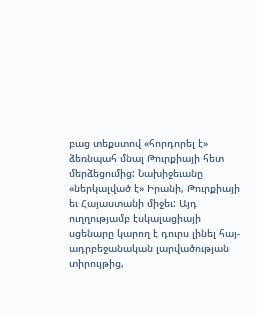բաց տեքստով «հորդորել է» ձեռնպահ մնալ Թուրքիայի հետ մերձեցումից: Նախիջեւանը «ներկալված է» Իրանի, Թուրքիայի եւ Հայաստանի միջեւ: Այդ ուղղությամբ էսկալացիայի սցենարը կարող է դուրս լինել հայ-ադրբեջանական լարվածության տիրույթից,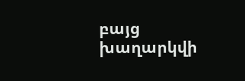բայց խաղարկվի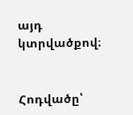այդ կտրվածքով։


Հոդվածը՝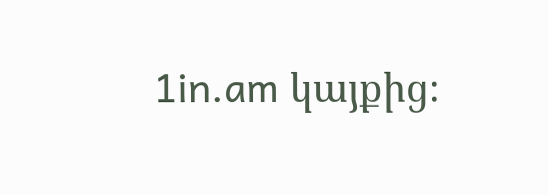1in.am կայքից։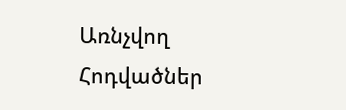Առնչվող Հոդվածներ